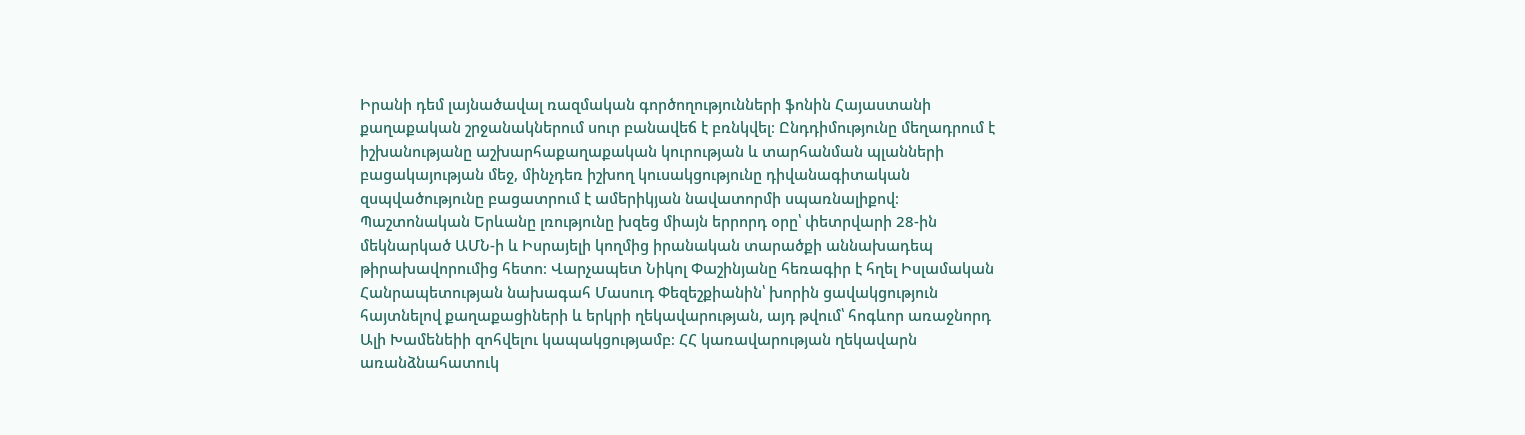Իրանի դեմ լայնածավալ ռազմական գործողությունների ֆոնին Հայաստանի քաղաքական շրջանակներում սուր բանավեճ է բռնկվել։ Ընդդիմությունը մեղադրում է իշխանությանը աշխարհաքաղաքական կուրության և տարհանման պլանների բացակայության մեջ, մինչդեռ իշխող կուսակցությունը դիվանագիտական զսպվածությունը բացատրում է ամերիկյան նավատորմի սպառնալիքով։ Պաշտոնական Երևանը լռությունը խզեց միայն երրորդ օրը՝ փետրվարի 28-ին մեկնարկած ԱՄՆ-ի և Իսրայելի կողմից իրանական տարածքի աննախադեպ թիրախավորումից հետո։ Վարչապետ Նիկոլ Փաշինյանը հեռագիր է հղել Իսլամական Հանրապետության նախագահ Մասուդ Փեզեշքիանին՝ խորին ցավակցություն հայտնելով քաղաքացիների և երկրի ղեկավարության, այդ թվում՝ հոգևոր առաջնորդ Ալի Խամենեիի զոհվելու կապակցությամբ։ ՀՀ կառավարության ղեկավարն առանձնահատուկ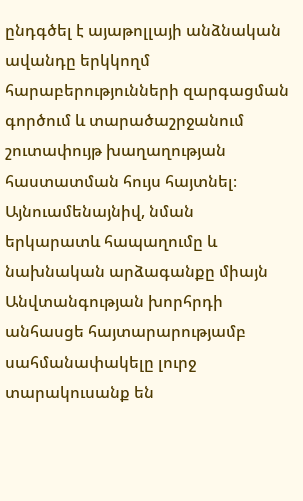ընդգծել է այաթոլլայի անձնական ավանդը երկկողմ հարաբերությունների զարգացման գործում և տարածաշրջանում շուտափույթ խաղաղության հաստատման հույս հայտնել։ Այնուամենայնիվ, նման երկարատև հապաղումը և նախնական արձագանքը միայն Անվտանգության խորհրդի անհասցե հայտարարությամբ սահմանափակելը լուրջ տարակուսանք են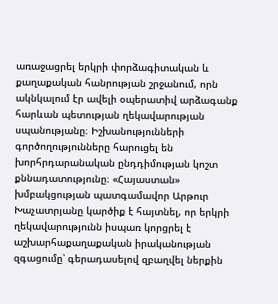առաջացրել երկրի փորձագիտական և քաղաքական հանրության շրջանում, որն ակնկալում էր ավելի օպերատիվ արձագանք հարևան պետության ղեկավարության սպանությանը։ Իշխանությունների գործողությունները հարուցել են խորհրդարանական ընդդիմության կոշտ քննադատությունը։ «Հայաստան» խմբակցության պատգամավոր Արթուր Խաչատրյանը կարծիք է հայտնել, որ երկրի ղեկավարությունն իսպառ կորցրել է աշխարհաքաղաքական իրականության զգացումը՝ գերադասելով զբաղվել ներքին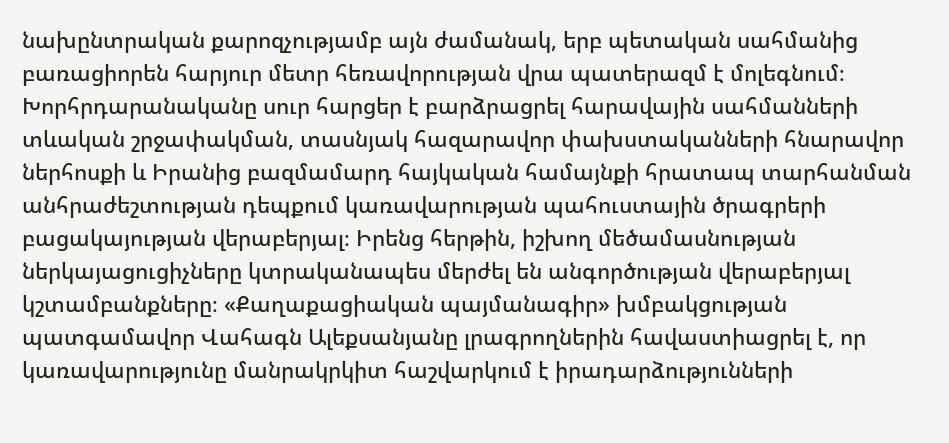նախընտրական քարոզչությամբ այն ժամանակ, երբ պետական սահմանից բառացիորեն հարյուր մետր հեռավորության վրա պատերազմ է մոլեգնում։ Խորհրդարանականը սուր հարցեր է բարձրացրել հարավային սահմանների տևական շրջափակման, տասնյակ հազարավոր փախստականների հնարավոր ներհոսքի և Իրանից բազմամարդ հայկական համայնքի հրատապ տարհանման անհրաժեշտության դեպքում կառավարության պահուստային ծրագրերի բացակայության վերաբերյալ։ Իրենց հերթին, իշխող մեծամասնության ներկայացուցիչները կտրականապես մերժել են անգործության վերաբերյալ կշտամբանքները։ «Քաղաքացիական պայմանագիր» խմբակցության պատգամավոր Վահագն Ալեքսանյանը լրագրողներին հավաստիացրել է, որ կառավարությունը մանրակրկիտ հաշվարկում է իրադարձությունների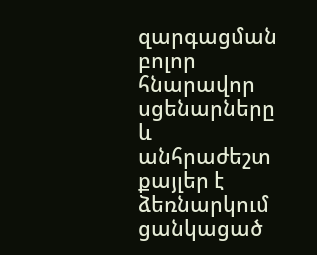զարգացման բոլոր հնարավոր սցենարները և անհրաժեշտ քայլեր է ձեռնարկում ցանկացած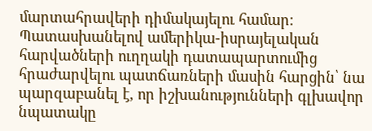մարտահրավերի դիմակայելու համար։ Պատասխանելով ամերիկա-իսրայելական հարվածների ուղղակի դատապարտումից հրաժարվելու պատճառների մասին հարցին՝ նա պարզաբանել է, որ իշխանությունների գլխավոր նպատակը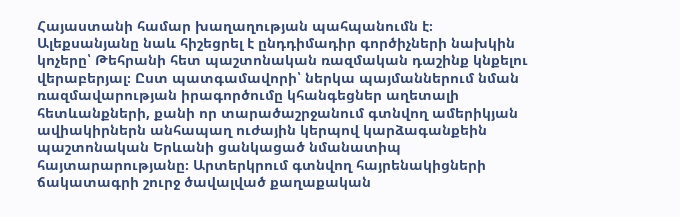Հայաստանի համար խաղաղության պահպանումն է։ Ալեքսանյանը նաև հիշեցրել է ընդդիմադիր գործիչների նախկին կոչերը՝ Թեհրանի հետ պաշտոնական ռազմական դաշինք կնքելու վերաբերյալ։ Ըստ պատգամավորի՝ ներկա պայմաններում նման ռազմավարության իրագործումը կհանգեցներ աղետալի հետևանքների, քանի որ տարածաշրջանում գտնվող ամերիկյան ավիակիրներն անհապաղ ուժային կերպով կարձագանքեին պաշտոնական Երևանի ցանկացած նմանատիպ հայտարարությանը։ Արտերկրում գտնվող հայրենակիցների ճակատագրի շուրջ ծավալված քաղաքական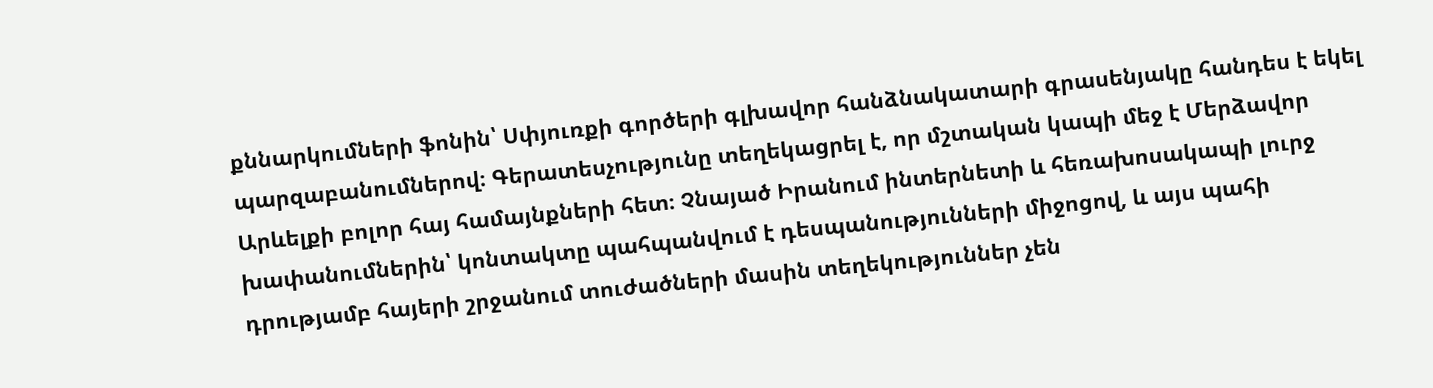քննարկումների ֆոնին՝ Սփյուռքի գործերի գլխավոր հանձնակատարի գրասենյակը հանդես է եկել պարզաբանումներով։ Գերատեսչությունը տեղեկացրել է, որ մշտական կապի մեջ է Մերձավոր Արևելքի բոլոր հայ համայնքների հետ։ Չնայած Իրանում ինտերնետի և հեռախոսակապի լուրջ խափանումներին՝ կոնտակտը պահպանվում է դեսպանությունների միջոցով, և այս պահի դրությամբ հայերի շրջանում տուժածների մասին տեղեկություններ չեն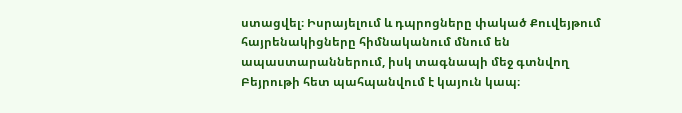ստացվել։ Իսրայելում և դպրոցները փակած Քուվեյթում հայրենակիցները հիմնականում մնում են ապաստարաններում, իսկ տագնապի մեջ գտնվող Բեյրութի հետ պահպանվում է կայուն կապ։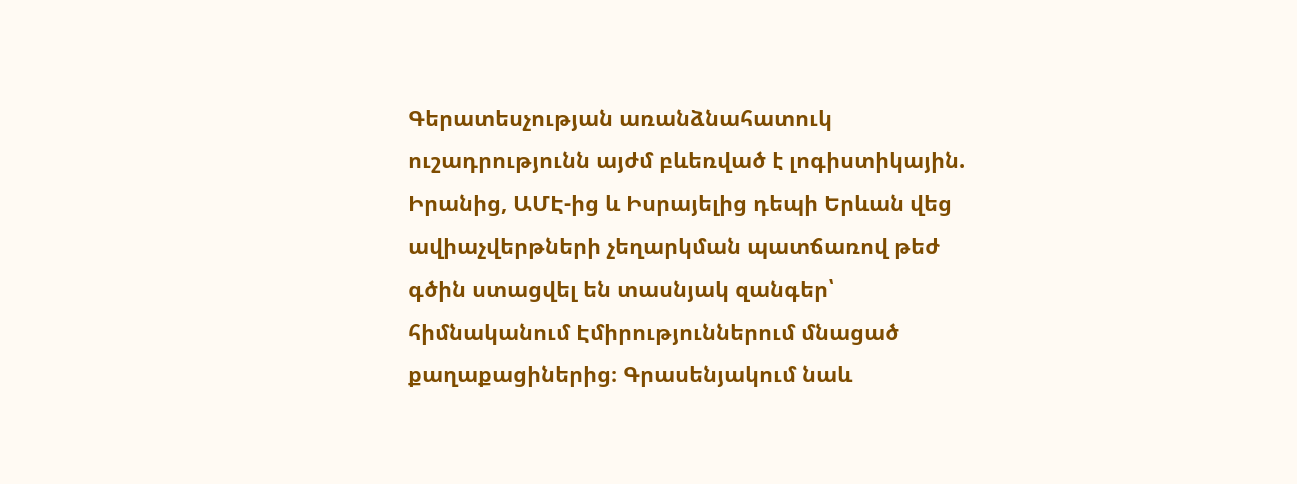Գերատեսչության առանձնահատուկ ուշադրությունն այժմ բևեռված է լոգիստիկային. Իրանից, ԱՄԷ-ից և Իսրայելից դեպի Երևան վեց ավիաչվերթների չեղարկման պատճառով թեժ գծին ստացվել են տասնյակ զանգեր՝ հիմնականում Էմիրություններում մնացած քաղաքացիներից։ Գրասենյակում նաև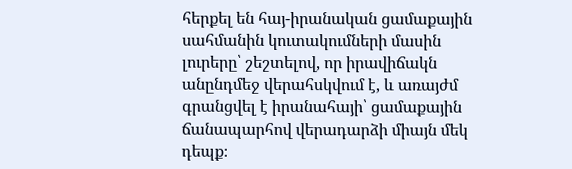հերքել են հայ-իրանական ցամաքային սահմանին կուտակումների մասին լուրերը՝ շեշտելով, որ իրավիճակն անընդմեջ վերահսկվում է, և առայժմ գրանցվել է իրանահայի՝ ցամաքային ճանապարհով վերադարձի միայն մեկ դեպք։